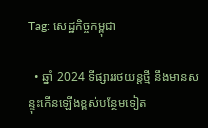Tag: សេដ្ឋកិច្ចកម្ពុជា

  • ឆ្នាំ 2024 ទីផ្សាររថយន្តថ្មី នឹងមានសន្ទុះកើនឡើងខ្ពស់បន្ថែមទៀត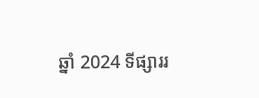ឆ្នាំ 2024 ទីផ្សាររ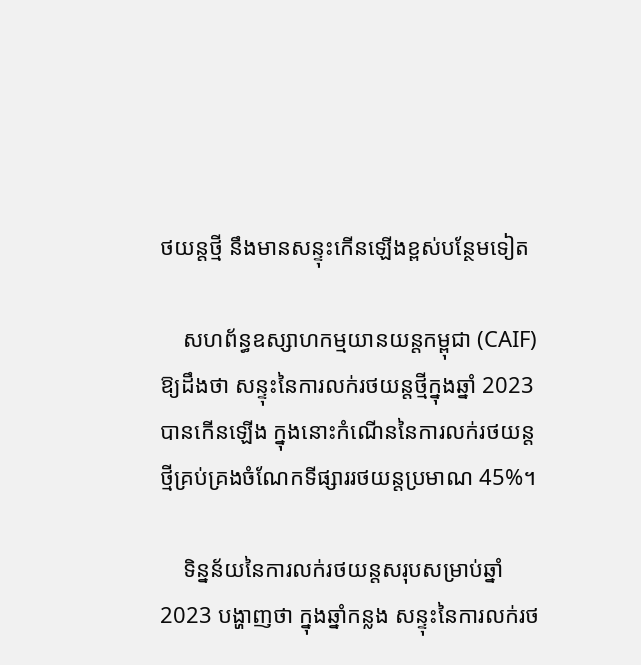ថយន្តថ្មី នឹងមានសន្ទុះកើនឡើងខ្ពស់បន្ថែមទៀត

    សហព័ន្ធឧស្សាហកម្មយានយន្តកម្ពុជា (CAIF) ឱ្យដឹងថា សន្ទុះនៃការលក់រថយន្តថ្មីក្នុងឆ្នាំ 2023 បានកើនឡើង ក្នុងនោះកំណើននៃការលក់រថយន្តថ្មីគ្រប់គ្រងចំណែកទីផ្សាររថយន្តប្រមាណ 45%។

    ទិន្នន័យនៃការលក់រថយន្តសរុបសម្រាប់ឆ្នាំ 2023 បង្ហាញថា ក្នុងឆ្នាំកន្លង សន្ទុះនៃការលក់រថ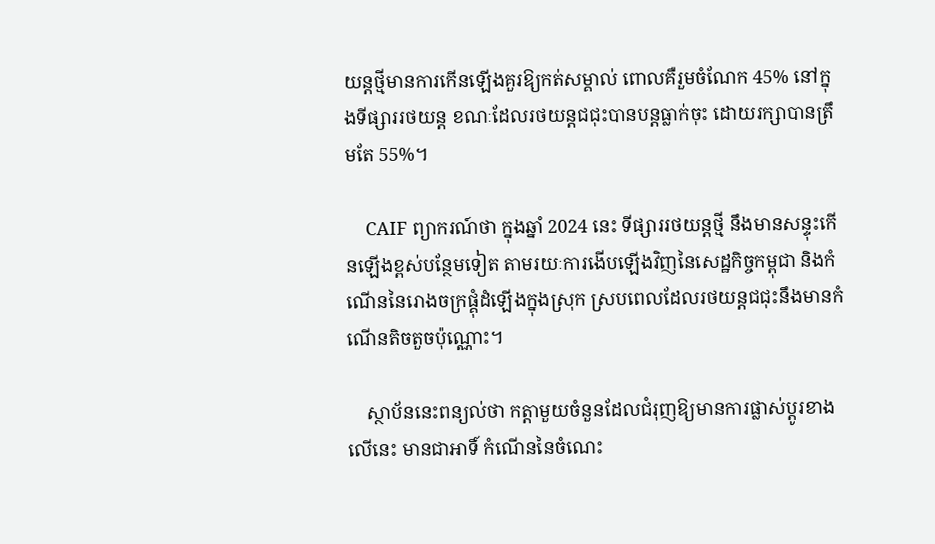យន្តថ្មីមានការកើនឡើងគួរឱ្យកត់សម្គាល់ ពោលគឺរួមចំណែក 45% នៅក្នុងទីផ្សាររថយន្ត ខណៈដែលរថយន្តជជុះបានបន្តធ្លាក់ចុះ ដោយរក្សាបានត្រឹមតែ 55%។

    CAIF ព្យាករណ៍ថា ក្នុងឆ្នាំ 2024 នេះ ទីផ្សាររថយន្តថ្មី នឹងមានសន្ទុះកើនឡើងខ្ពស់បន្ថែមទៀត តាមរយៈការងើបឡើងវិញនៃសេដ្ឋកិច្ចកម្ពុជា និងកំណើននៃរោងចក្រផ្គុំដំឡើងក្នុងស្រុក ស្របពេលដែលរថយន្តជជុះនឹងមានកំណើនតិចតួចប៉ុណ្ណោះ។

    ស្ថាប័ននេះពន្យល់ថា កត្តាមួយចំនួនដែលជំរុញឱ្យមានការផ្លាស់ប្តូរខាងលើនេះ មានជាអាទិ៍ កំណើននៃចំណេះ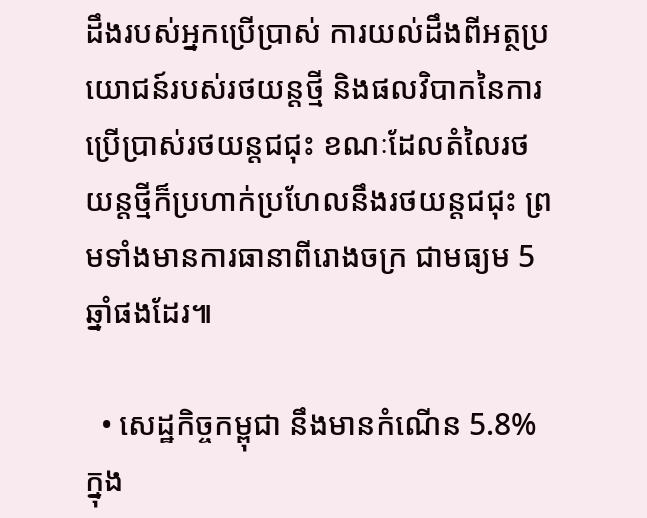ដឹងរបស់អ្នកប្រើប្រាស់ ការយល់ដឹងពីអត្ថប្រយោជន៍របស់រថយន្តថ្មី និងផលវិបាកនៃការប្រើប្រាស់រថយន្តជជុះ ខណៈដែលតំលៃរថយន្តថ្មីក៏ប្រហាក់ប្រហែលនឹងរថយន្តជជុះ ព្រមទាំងមានការធានាពីរោងចក្រ ជាមធ្យម 5 ឆ្នាំផងដែរ៕

  • សេដ្ឋកិច្ចកម្ពុជា នឹងមានកំណើន 5.8% ក្នុង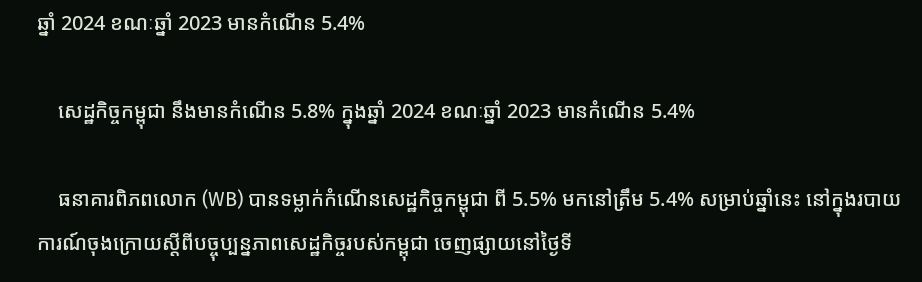ឆ្នាំ 2024 ខណៈឆ្នាំ 2023 មានកំណើន 5.4%

    សេដ្ឋកិច្ចកម្ពុជា នឹងមានកំណើន 5.8% ក្នុងឆ្នាំ 2024 ខណៈឆ្នាំ 2023 មានកំណើន 5.4%

    ធនាគារពិភពលោក (WB) បានទម្លាក់កំណើនសេដ្ឋកិច្ចកម្ពុជា ពី 5.5% មកនៅត្រឹម 5.4% សម្រាប់ឆ្នាំនេះ នៅក្នុងរបាយការណ៍ចុងក្រោយស្តីពីបច្ចុប្បន្នភាពសេដ្ឋកិច្ចរបស់កម្ពុជា ចេញផ្សាយនៅថ្ងៃទី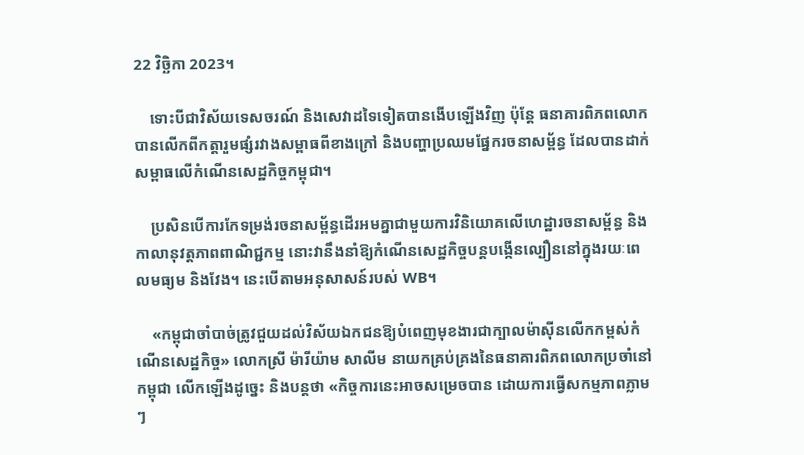22 វិច្ឆិកា 2023។

    ទោះបីជាវិស័យទេសចរណ៍ និងសេវាដទៃទៀតបានងើបឡើងវិញ ប៉ុន្តែ ធនាគារពិភពលោក បានលើកពីកត្តារួមផ្សំរវាងសម្ពាធពីខាងក្រៅ និងបញ្ហាប្រឈមផ្នែករចនាសម្ព័ន្ធ ដែលបានដាក់សម្ពាធលើកំណើនសេដ្ឋកិច្ចកម្ពុជា។

    ប្រសិនបើការកែទម្រង់រចនាសម្ព័ន្ធដើរអមគ្នាជាមួយការវិនិយោគលើហេដ្ឋារចនាសម្ព័ន្ធ និងកាលានុវត្តភាពពាណិជ្ជកម្ម នោះវានឹងនាំឱ្យកំណើនសេដ្ឋកិច្ចបន្តបង្កើនល្បឿននៅក្នុងរយៈពេលមធ្យម និងវែង។ នេះបើតាមអនុសាសន៍របស់ WB។

    «កម្ពុជាចាំបាច់ត្រូវជួយដល់វិស័យឯកជនឱ្យបំពេញមុខងារជាក្បាលម៉ាស៊ីនលើកកម្ពស់កំណើនសេដ្ឋកិច្ច» លោកស្រី ម៉ារីយ៉ាម សាលីម នាយកគ្រប់គ្រងនៃធនាគារពិភពលោកប្រចាំនៅកម្ពុជា លើកឡើងដូច្នេះ និងបន្តថា «កិច្ចការនេះអាចសម្រេចបាន ដោយការធ្វើសកម្មភាពភ្លាមៗ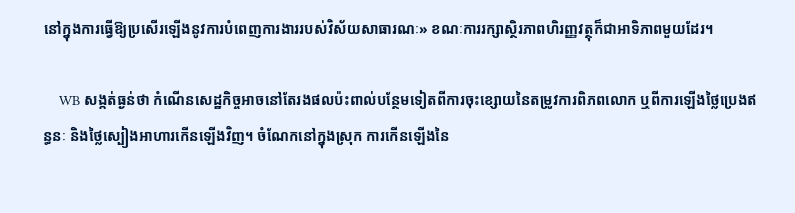នៅក្នុងការធ្វើឱ្យប្រសើរឡើងនូវការបំពេញការងាររបស់វិស័យសាធារណៈ» ខណៈការរក្សាស្ថិរភាពហិរញ្ញវត្ថុក៏ជាអាទិភាពមួយដែរ។

    WB សង្កត់ធ្ងន់ថា កំណើនសេដ្ឋកិច្ចអាចនៅតែរងផលប៉ះពាល់បន្ថែមទៀតពីការចុះខ្សោយនៃតម្រូវការពិភពលោក ឬពីការឡើងថ្លៃប្រេងឥន្ធនៈ និងថ្លៃស្បៀងអាហារកើនឡើងវិញ។ ចំណែកនៅក្នុងស្រុក ការកើនឡើងនៃ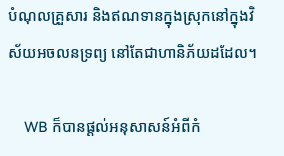បំណុលគ្រួសារ និងឥណទានក្នុងស្រុកនៅក្នុងវិស័យអចលនទ្រព្យ នៅតែជាហានិភ័យដដែល។

    WB ក៏បានផ្ដល់អនុសាសន៍អំពីកំ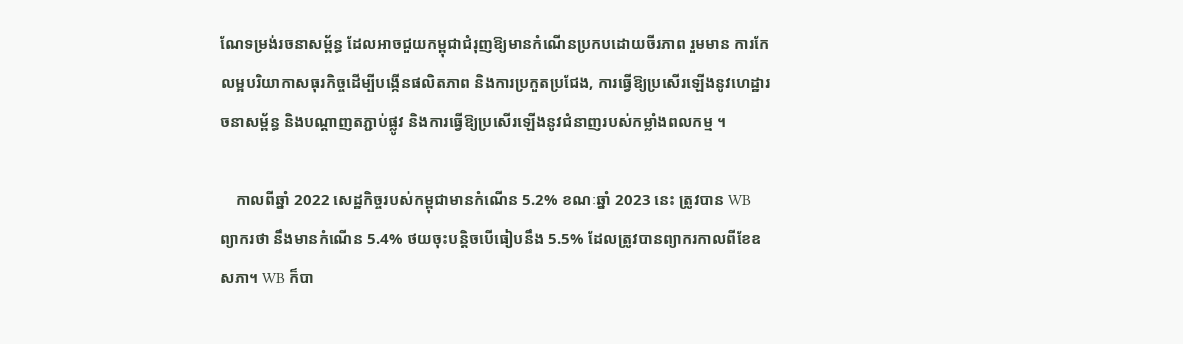ណែទម្រង់រចនាសម្ព័ន្ធ ដែលអាចជួយកម្ពុជាជំរុញឱ្យមានកំណើនប្រកបដោយចីរភាព រួមមាន ការកែលម្អបរិយាកាសធុរកិច្ចដើម្បីបង្កើនផលិតភាព និងការប្រកួតប្រជែង, ការធ្វើឱ្យប្រសើរឡើងនូវហេដ្ឋារចនាសម្ព័ន្ធ និងបណ្តាញតភ្ជាប់ផ្លូវ និងការធ្វើឱ្យប្រសើរឡើងនូវជំនាញរបស់កម្លាំងពលកម្ម ។

    កាលពីឆ្នាំ 2022 សេដ្ឋកិច្ចរបស់កម្ពុជាមានកំណើន 5.2% ខណៈឆ្នាំ 2023 នេះ ត្រូវបាន WB ព្យាករថា នឹងមានកំណើន 5.4% ថយចុះបន្តិចបើធៀបនឹង 5.5% ដែលត្រូវបានព្យាករកាលពីខែឧសភា។ WB ក៏បា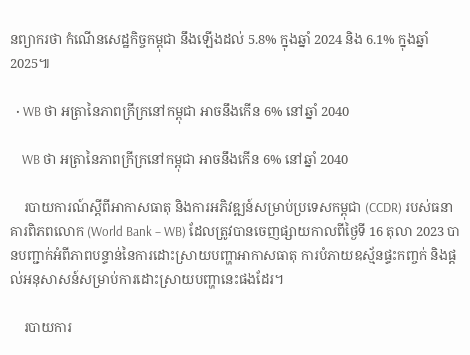នព្យាករថា កំណើនសេដ្ឋកិច្ចកម្ពុជា នឹងឡើងដល់ 5.8% ក្នុងឆ្នាំ 2024 និង 6.1% ក្នុងឆ្នាំ 2025៕

  • WB ថា អត្រានៃភាពក្រីក្រនៅកម្ពុជា អាចនឹងកើន 6% នៅឆ្នាំ 2040

    WB ថា អត្រានៃភាពក្រីក្រនៅកម្ពុជា អាចនឹងកើន 6% នៅឆ្នាំ 2040

    របាយការណ៍ស្តីពីអាកាសធាតុ និងការអភិវឌ្ឍន៍សម្រាប់ប្រទេសកម្ពុជា (CCDR) របស់ធនាគារពិភពលោក (World Bank – WB) ដែលត្រូវបានចេញផ្សាយកាលពីថ្ងៃទី 16 តុលា 2023 បានបញ្ជាក់អំពីភាពបន្ទាន់នៃការដោះស្រាយបញ្ហាអាកាសធាតុ ការបំភាយឧស្ម័នផ្ទះកញ្ចក់ និងផ្ដល់អនុសាសន៍សម្រាប់ការដោះស្រាយបញ្ហានេះផងដែរ។

    របាយការ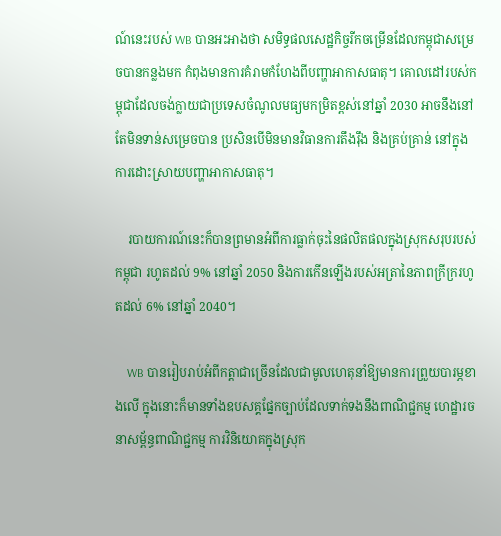ណ៍នេះរបស់ WB បានអះអាងថា សមិទ្ធផលសេដ្ឋកិច្ចរីកចម្រើនដែលកម្ពុជាសម្រេចបានកន្លងមក កំពុងមានការគំរាមកំហែងពីបញ្ហាអាកាសធាតុ។ គោលដៅរបស់កម្ពុជាដែលចង់ក្លាយជាប្រទេសចំណូលមធ្យមកម្រិតខ្ពស់នៅឆ្នាំ 2030 អាចនឹងនៅតែមិនទាន់សម្រេចបាន ប្រសិនបើមិនមានវិធានការតឹងរ៉ឹង និងគ្រប់គ្រាន់ នៅក្នុងការដោះស្រាយបញ្ហាអាកាសធាតុ។

    របាយការណ៍នេះក៏បានព្រមានអំពីការធ្លាក់ចុះនៃផលិតផលក្នុងស្រុកសរុបរបស់កម្ពុជា រហូតដល់ 9% នៅឆ្នាំ 2050 និងការកើនឡើងរបស់អត្រានៃភាពក្រីក្ររហូតដល់ 6% នៅឆ្នាំ 2040។

    WB បានរៀបរាប់អំពីកត្តាជាច្រើនដែលជាមូលហេតុនាំឱ្យមានការព្រួយបារម្ភខាងលើ ក្នុងនោះក៏មានទាំងឧបសគ្គផ្នែកច្បាប់ដែលទាក់ទងនឹងពាណិជ្ជកម្ម ហេដ្ឋារចនាសម្ព័ន្ធពាណិជ្ជកម្ម ការវិនិយោគក្នុងស្រុក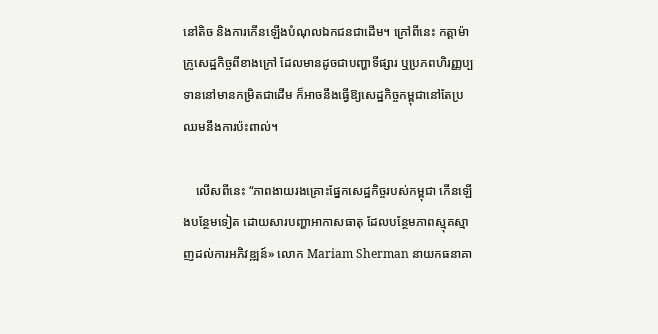នៅតិច និងការកើនឡើងបំណុលឯកជនជាដើម។ ក្រៅពីនេះ កត្តាម៉ាក្រូសេដ្ឋកិច្ចពីខាងក្រៅ ដែលមានដូចជាបញ្ហាទីផ្សារ ឬប្រភពហិរញ្ញប្បទាននៅមានកម្រិតជាដើម ក៏អាចនឹងធ្វើឱ្យសេដ្ឋកិច្ចកម្ពុជានៅតែប្រឈមនឹងការប៉ះពាល់។

    លើសពីនេះ “ភាពងាយរងគ្រោះផ្នែកសេដ្ឋកិច្ចរបស់កម្ពុជា កើនឡើងបន្ថែមទៀត ដោយសារបញ្ហាអាកាសធាតុ ដែលបន្ថែមភាពស្មុគស្មាញដល់ការអភិវឌ្ឍន៍» លោក Mariam Sherman នាយកធនាគា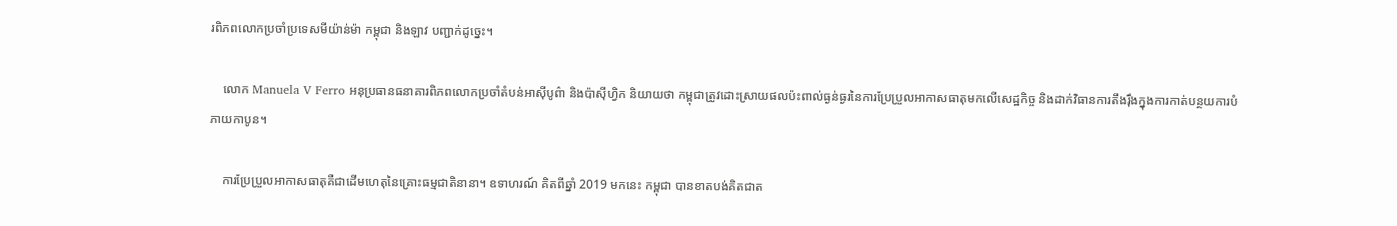រពិភពលោកប្រចាំប្រទេសមីយ៉ាន់ម៉ា កម្ពុជា និងឡាវ បញ្ជាក់ដូច្នេះ។

    លោក Manuela V Ferro អនុប្រធានធនាគារពិភពលោកប្រចាំតំបន់អាស៊ីបូព៌ា និងប៉ាស៊ីហ្វិក និយាយថា កម្ពុជាត្រូវដោះស្រាយផលប៉ះពាល់ធ្ងន់ធ្ងរនៃការប្រែប្រួលអាកាសធាតុមកលើសេដ្ឋកិច្ច និងដាក់វិធានការតឹងរ៉ឹងក្នុងការកាត់បន្ថយការបំភាយកាបូន។

    ការប្រែប្រួលអាកាសធាតុគឺជាដើមហេតុនៃគ្រោះធម្មជាតិនានា។ ឧទាហរណ៍ គិតពីឆ្នាំ 2019 មកនេះ កម្ពុជា បានខាតបង់គិតជាត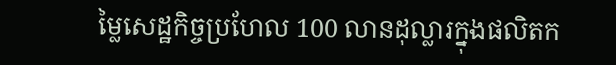ម្លៃសេដ្ឋកិច្ចប្រហែល 100 លានដុល្លារក្នុងផលិតក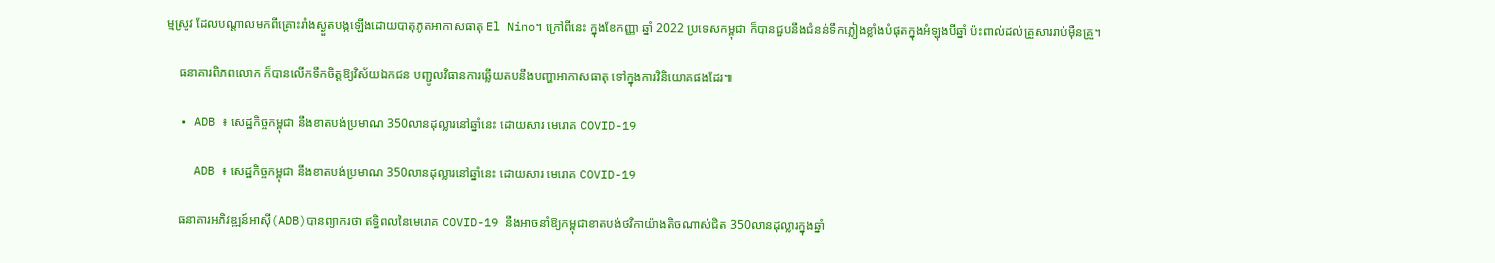ម្មស្រូវ ដែលបណ្តាលមកពីគ្រោះរាំងស្ងួតបង្កឡើងដោយបាតុភូតអាកាសធាតុ El Nino។ ក្រៅពីនេះ ក្នុងខែកញ្ញា ឆ្នាំ 2022 ប្រទេសកម្ពុជា ក៏បានជួបនឹងជំនន់ទឹកភ្លៀងខ្លាំងបំផុតក្នុងអំឡុងបីឆ្នាំ ប៉ះពាល់ដល់គ្រួសាររាប់ម៉ឺនគ្រួ។

    ធនាគារពិភពលោក ក៏បានលើកទឹកចិត្តឱ្យវិស័យឯកជន បញ្ជូលវិធានការឆ្លើយតបនឹងបញ្ហាអាកាសធាតុ ទៅក្នុងការវិនិយោគផងដែរ៕

  • ADB ៖ សេដ្ឋកិច្ចកម្ពុជា នឹងខាតបង់ប្រមាណ 350លានដុល្លារនៅឆ្នាំនេះ ដោយសារ មេរោគ COVID-19

    ADB ៖ សេដ្ឋកិច្ចកម្ពុជា នឹងខាតបង់ប្រមាណ 350លានដុល្លារនៅឆ្នាំនេះ ដោយសារ មេរោគ COVID-19

    ធនាគារអភិវឌ្ឍន៍អាស៊ី(ADB)បានព្យាករថា ឥទ្ធិពលនៃមេរោគ COVID-19 នឹងអាចនាំឱ្យកម្ពុជាខាតបង់ថវិកាយ៉ាងតិចណាស់ជិត 350លានដុល្លារក្នុងឆ្នាំ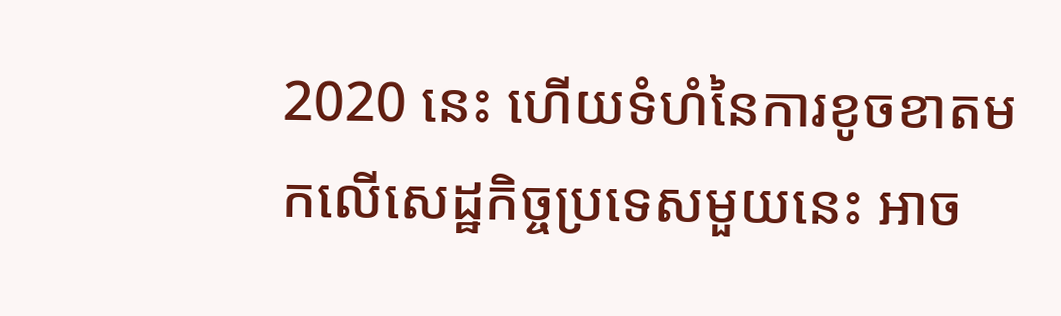2020 នេះ ហើយទំហំនៃការខូចខាតមកលើសេដ្ឋកិច្ចប្រទេសមួយនេះ អាច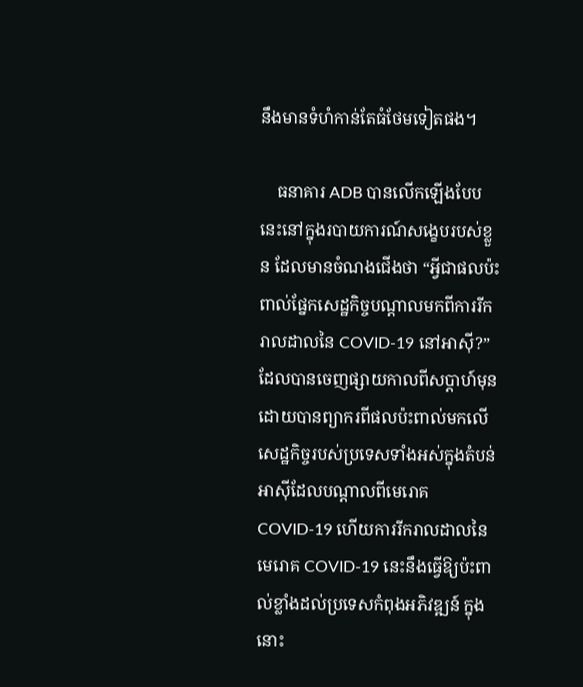នឹងមានទំហំកាន់តែធំថែមទៀតផង។

    ធនាគារ ADB បានលើកឡើងបែបនេះនៅក្នុងរបាយការណ៍សង្ខេបរបស់ខ្លួន ដែលមានចំណងជើងថា “អ្វីជាផលប៉ះពាល់ផ្នែកសេដ្ឋកិច្ចបណ្ដាលមកពីការរីករាលដាលនៃ COVID-19 នៅអាស៊ី?” ដែលបានចេញផ្សាយកាលពីសប្ដាហ៍មុន ដោយបានព្យាករពីផលប៉ះពាល់មកលើសេដ្ឋកិច្ចរបស់ប្រទេសទាំងអស់ក្នុងតំបន់អាស៊ីដែលបណ្ដាលពីមេរោគ COVID-19 ហើយការរីករាលដាលនៃមេរោគ COVID-19 នេះនឹងធ្វើឱ្យប៉ះពាល់ខ្លាំងដល់ប្រទេសកំពុងអភិវឌ្ឍន៍ ក្នុងនោះ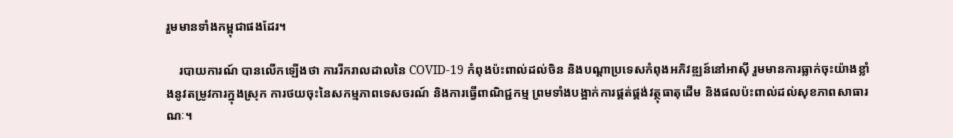រួមមានទាំងកម្ពុជាផងដែរ។

    របាយការណ៍ បានលើកឡើងថា ការរីករាលដាលនៃ COVID-19 កំពុងប៉ះពាល់ដល់ចិន និងបណ្តាប្រទេសកំពុងអភិវឌ្ឍន៍នៅអាស៊ី រួមមានការធ្លាក់ចុះយ៉ាងខ្លាំងនូវតម្រូវការក្នុងស្រុក ការថយចុះនៃសកម្មភាពទេសចរណ៍ និងការធ្វើពាណិជ្ជកម្ម ព្រមទាំងបង្អាក់ការផ្គត់ផ្គង់វត្ថុធាតុដើម និងផលប៉ះពាល់ដល់សុខភាពសាធារណៈ។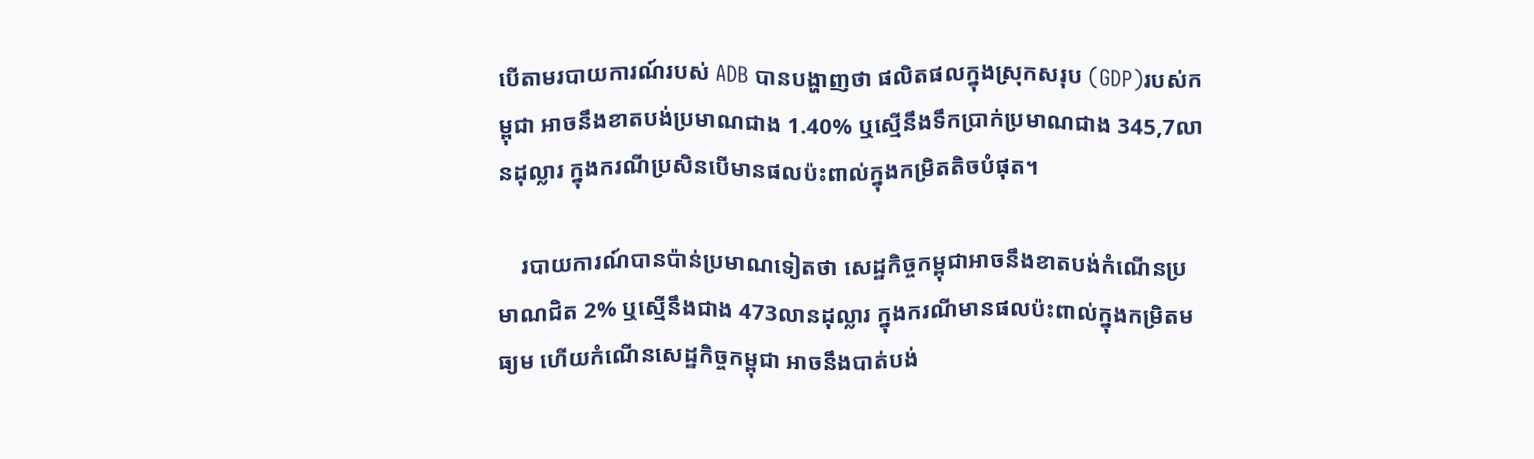បើតាមរបាយការណ៍របស់ ADB បានបង្ហាញថា ផលិតផលក្នុងស្រុកសរុប (GDP)របស់កម្ពុជា អាចនឹងខាតបង់ប្រមាណជាង 1.40% ឬស្មើនឹងទឹកប្រាក់ប្រមាណជាង 345,7លានដុល្លារ ក្នុងករណីប្រសិនបើមានផលប៉ះពាល់ក្នុងកម្រិតតិចបំផុត។

    របាយការណ៍បានប៉ាន់ប្រមាណទៀតថា សេដ្ឋកិច្ចកម្ពុជាអាចនឹងខាតបង់កំណើនប្រមាណជិត 2% ឬស្មើនឹងជាង 473លានដុល្លារ ក្នុងករណីមានផលប៉ះពាល់ក្នុងកម្រិតមធ្យម ហើយកំណើនសេដ្ឋកិច្ចកម្ពុជា អាចនឹងបាត់បង់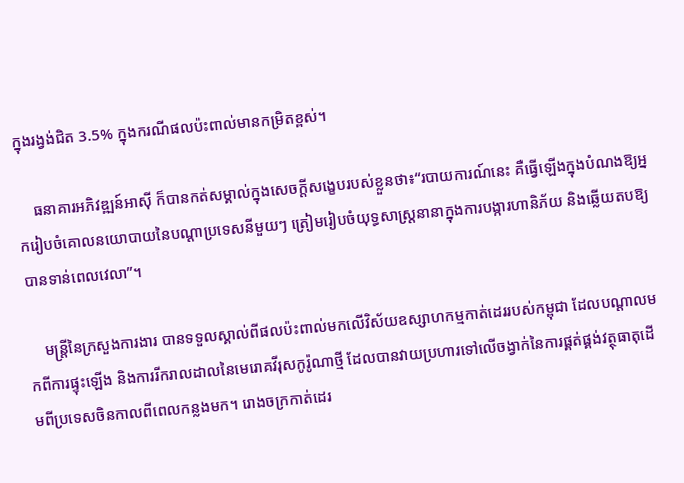ក្នុងរង្វង់ជិត 3.5% ក្នុងករណីផលប៉ះពាល់មានកម្រិតខ្ពស់។

    ធនាគារអភិវឌ្ឍន៍អាស៊ី ក៏បានកត់សម្គាល់ក្នុងសេចក្តីសង្ខេបរបស់ខ្លួនថា៖“របាយការណ៍នេះ គឺធ្វើឡើងក្នុងបំណងឱ្យអ្នករៀបចំគោលនយោបាយនៃបណ្ដាប្រទេសនីមួយៗ ត្រៀមរៀបចំយុទ្ធសាស្ត្រនានាក្នុងការបង្ការហានិភ័យ និងឆ្លើយតបឱ្យបានទាន់ពេលវេលា”។

    មន្ត្រីនៃក្រសួងការងារ បានទទួលស្គាល់ពីផលប៉ះពាល់មកលើវិស័យឧស្សាហកម្មកាត់ដេររបស់កម្ពុជា ដែលបណ្ដាលមកពីការផ្ទុះឡើង និងការរីករាលដាលនៃមេរោគវីរុសកូរ៉ូណាថ្មី ដែលបានវាយប្រហារទៅលើចង្វាក់នៃការផ្គត់ផ្គង់វត្ថុធាតុដើមពីប្រទេសចិនកាលពីពេលកន្លងមក។ រោងចក្រកាត់ដេរ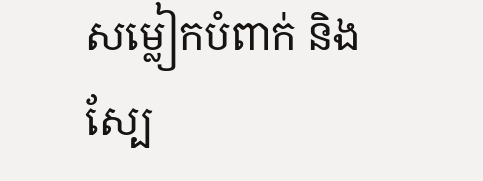សម្លៀកបំពាក់ និងស្បែ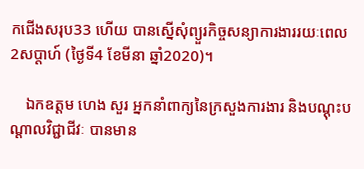កជើងសរុប33 ហើយ បានស្នើសុំព្យួរកិច្ចសន្យាការងាររយៈពេល 2សប្ដាហ៍ (ថ្ងៃទី4 ខែមីនា ឆ្នាំ2020)។

    ឯកឧត្តម ហេង សួរ អ្នកនាំពាក្យនៃក្រសួងការងារ និងបណ្ដុះបណ្ដាលវិជ្ជាជីវៈ បានមាន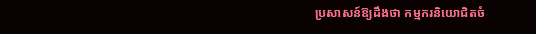ប្រសាសន៍ឱ្យដឹងថា កម្មករនិយោជិតចំ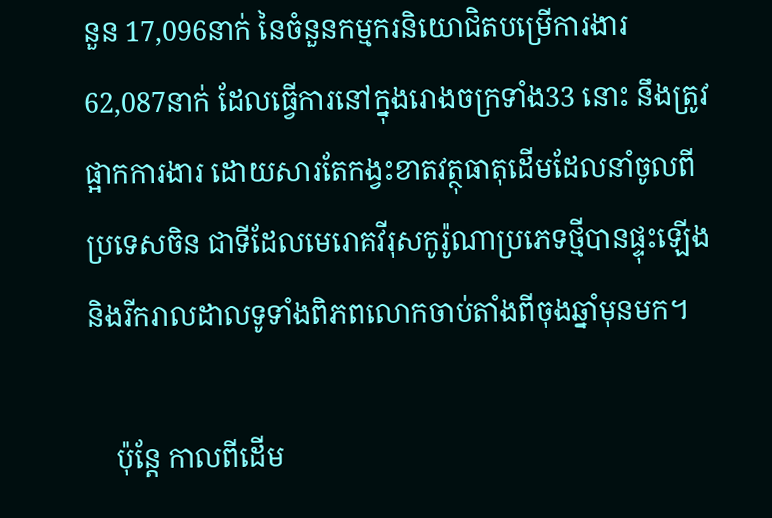នួន 17,096នាក់ នៃចំនួនកម្មករនិយោជិតបម្រើការងារ 62,087នាក់ ដែលធ្វើការនៅក្នុងរោងចក្រទាំង33 នោះ នឹងត្រូវផ្អាកការងារ ដោយសារតែកង្វះខាតវត្ថុធាតុដើមដែលនាំចូលពីប្រទេសចិន ជាទីដែលមេរោគវីរុសកូរ៉ូណាប្រភេទថ្មីបានផ្ទុះឡើង និងរីករាលដាលទូទាំងពិភពលោកចាប់តាំងពីចុងឆ្នាំមុនមក។

    ប៉ុន្តែ កាលពីដើម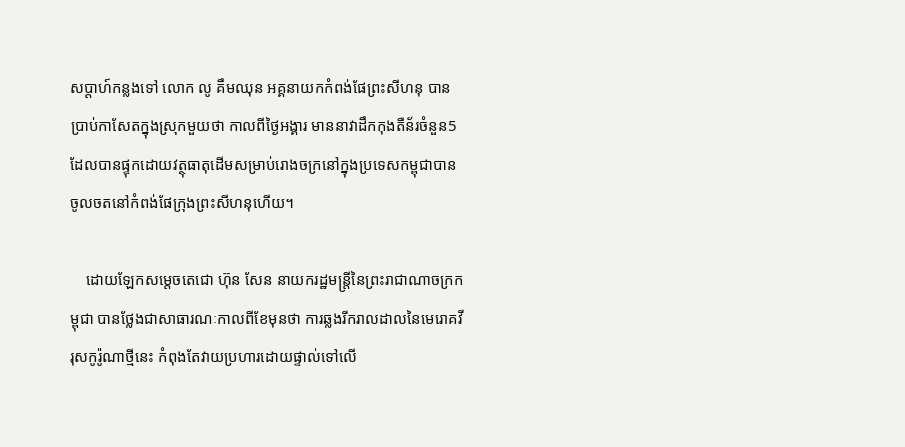សប្ដាហ៍កន្លងទៅ លោក លូ គឹមឈុន អគ្គនាយកកំពង់ផែព្រះសីហនុ បានប្រាប់កាសែតក្នុងស្រុកមួយថា កាលពីថ្ងៃអង្គារ មាននាវាដឹកកុងតឺន័រចំនួន5 ដែលបានផ្ទុកដោយវត្ថុធាតុដើមសម្រាប់រោងចក្រនៅក្នុងប្រទេសកម្ពុជាបានចូលចតនៅកំពង់ផែក្រុងព្រះសីហនុហើយ។

    ដោយឡែកសម្តេចតេជោ ហ៊ុន សែន នាយករដ្ឋមន្ត្រីនៃព្រះរាជាណាចក្រកម្ពុជា បានថ្លែងជាសាធារណៈកាលពីខែមុនថា ការឆ្លងរីករាលដាលនៃមេរោគវីរុសកូរ៉ូណាថ្មីនេះ កំពុងតែវាយប្រហារដោយផ្ទាល់ទៅលើ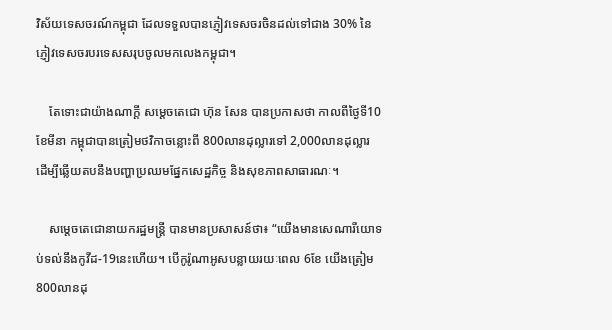វិស័យទេសចរណ៍កម្ពុជា ដែលទទួលបានភ្ញៀវទេសចរចិនដល់ទៅជាង 30% នៃភ្ញៀវទេសចរបរទេសសរុបចូលមកលេងកម្ពុជា។

    តែទោះជាយ៉ាងណាក្ដី សម្តេចតេជោ ហ៊ុន សែន បានប្រកាសថា កាលពីថ្ងៃទី10 ខែមីនា កម្ពុជាបានត្រៀមថវិកាចន្លោះពី 800លានដុល្លារទៅ 2,000លានដុល្លារ ដើម្បីឆ្លើយតបនឹងបញ្ហាប្រឈមផ្នែកសេដ្ឋកិច្ច និងសុខភាពសាធារណៈ។

    សម្តេចតេជោនាយករដ្ឋមន្ត្រី បានមានប្រសាសន៍ថា៖ “យើងមានសេណារីយោទប់ទល់នឹងកូវីដ-19នេះហើយ។ បើកូរ៉ូណាអូសបន្លាយរយៈពេល 6ខែ យើងត្រៀម 800លានដុ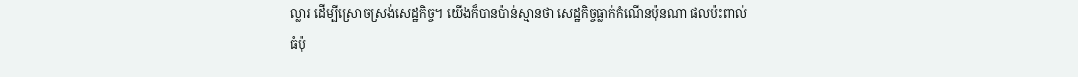ល្លារ ដើម្បីស្រោចស្រង់សេដ្ឋកិច្ច។ យើងក៏បានប៉ាន់ស្មានថា សេដ្ឋកិច្ចធ្លាក់កំណើនប៉ុនណា ផលប៉ះពាល់ធំប៉ុ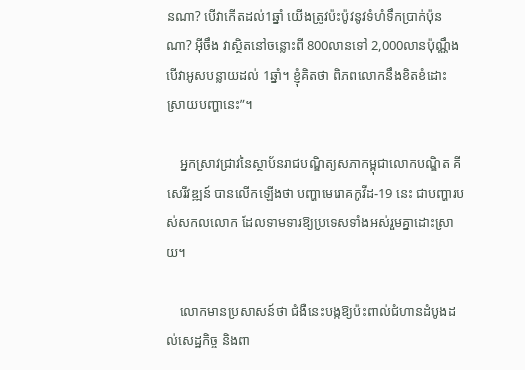នណា? បើវាកើតដល់1ឆ្នាំ យើងត្រូវប៉ះប៉ូវនូវទំហំទឹកប្រាក់ប៉ុនណា? អ៊ីចឹង វាស្ថិតនៅចន្លោះពី 800លានទៅ 2,000លានប៉ុណ្ណឹង បើវាអូសបន្លាយដល់ 1ឆ្នាំ។ ខ្ញុំគិតថា ពិភពលោកនឹងខិតខំដោះស្រាយបញ្ហានេះ”។

    អ្នកស្រាវជ្រាវនៃស្ថាប័នរាជបណ្ឌិត្យសភាកម្ពុជាលោកបណ្ឌិត គី សេរីវឌ្ឍន៍ បានលើកឡើងថា បញ្ហាមេរោគកូវីដ-19 នេះ ជាបញ្ហារបស់សកលលោក ដែលទាមទារឱ្យប្រទេសទាំងអស់រួមគ្នាដោះស្រាយ។

    លោកមានប្រសាសន៍ថា ជំងឺនេះបង្កឱ្យប៉ះពាល់ជំហានដំបូងដល់សេដ្ឋកិច្ច និងពា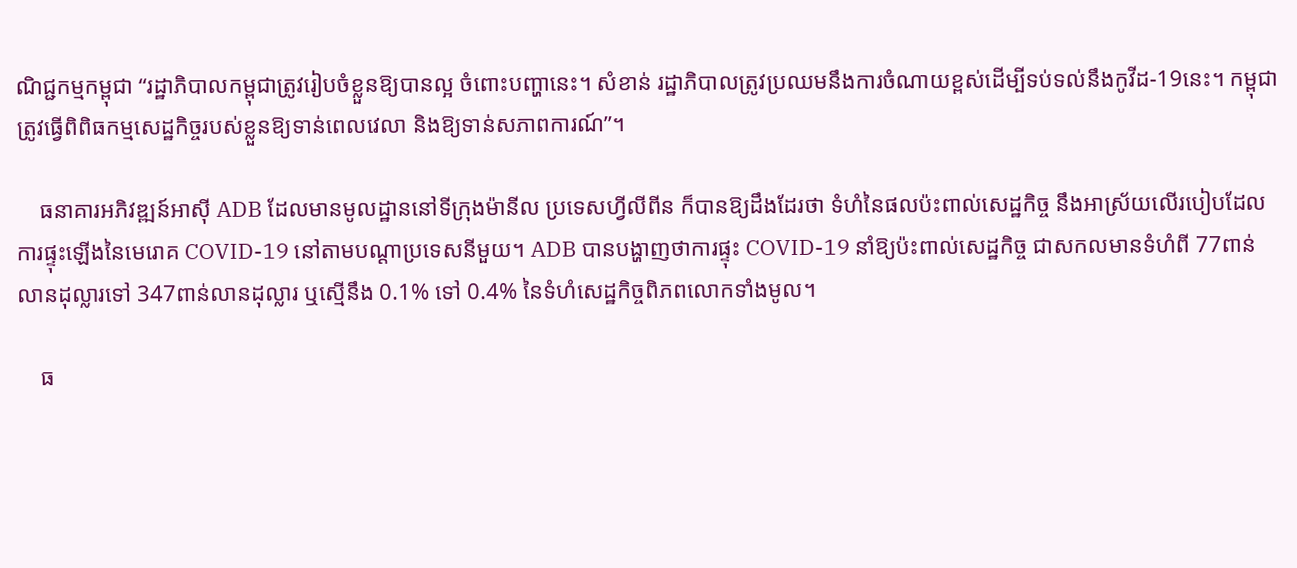ណិជ្ជកម្មកម្ពុជា “រដ្ឋាភិបាលកម្ពុជាត្រូវរៀបចំខ្លួនឱ្យបានល្អ ចំពោះបញ្ហានេះ។ សំខាន់ រដ្ឋាភិបាលត្រូវប្រឈមនឹងការចំណាយខ្ពស់ដើម្បីទប់ទល់នឹងកូវីដ-19នេះ។ កម្ពុជាត្រូវធ្វើពិពិធកម្មសេដ្ឋកិច្ចរបស់ខ្លួនឱ្យទាន់ពេលវេលា និងឱ្យទាន់សភាពការណ៍”។

    ធនាគារអភិវឌ្ឍន៍អាស៊ី ADB ដែលមានមូលដ្ឋាននៅទីក្រុងម៉ានីល ប្រទេសហ្វីលីពីន ក៏បានឱ្យដឹងដែរថា ទំហំនៃផលប៉ះពាល់សេដ្ឋកិច្ច នឹងអាស្រ័យលើរបៀបដែលការផ្ទុះឡើងនៃមេរោគ COVID-19 នៅតាមបណ្ដាប្រទេសនីមួយ។ ADB បានបង្ហាញថាការផ្ទុះ COVID-19 នាំឱ្យប៉ះពាល់សេដ្ឋកិច្ច ជាសកលមានទំហំពី 77ពាន់លានដុល្លារទៅ 347ពាន់លានដុល្លារ ឬស្មើនឹង 0.1% ទៅ 0.4% នៃទំហំសេដ្ឋកិច្ចពិភពលោកទាំងមូល។

    ធ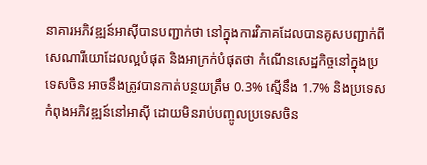នាគារអភិវឌ្ឍន៍អាស៊ីបានបញ្ជាក់ថា នៅក្នុងការវិភាគដែលបានគូសបញ្ជាក់ពីសេណារីយោដែលល្អបំផុត និងអាក្រក់បំផុតថា កំណើនសេដ្ឋកិច្ចនៅក្នុងប្រទេសចិន អាចនឹងត្រូវបានកាត់បន្ថយត្រឹម 0.3% ស្មើនឹង 1.7% និងប្រទេសកំពុងអភិវឌ្ឍន៍នៅអាស៊ី ដោយមិនរាប់បញ្ចូលប្រទេសចិន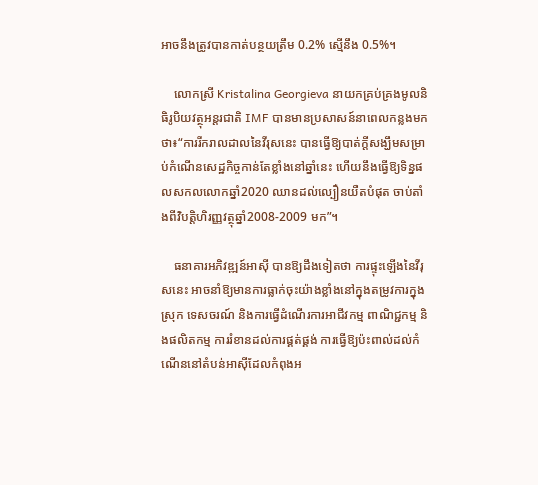អាចនឹងត្រូវបានកាត់បន្ថយត្រឹម 0.2% ស្មើនឹង 0.5%។

    លោកស្រី Kristalina Georgieva នាយកគ្រប់គ្រងមូលនិធិរូបិយវត្ថុអន្តរជាតិ IMF បានមានប្រសាសន៍នាពេលកន្លងមកថា៖“ការរីករាលដាលនៃវីរុសនេះ បានធ្វើឱ្យបាត់ក្តីសង្ឃឹមសម្រាប់កំណើនសេដ្ឋកិច្ចកាន់តែខ្លាំងនៅឆ្នាំនេះ ហើយនឹងធ្វើឱ្យទិន្នផលសកលលោកឆ្នាំ2020 ឈានដល់ល្បឿនយឺតបំផុត ចាប់តាំងពីវិបត្តិហិរញ្ញវត្ថុឆ្នាំ2008-2009 មក”។

    ធនាគារអភិវឌ្ឍន៍អាស៊ី បានឱ្យដឹងទៀតថា ការផ្ទុះឡើងនៃវីរុសនេះ អាចនាំឱ្យមានការធ្លាក់ចុះយ៉ាងខ្លាំងនៅក្នុងតម្រូវការក្នុងស្រុក ទេសចរណ៍ និងការធ្វើដំណើរការអាជីវកម្ម ពាណិជ្ជកម្ម និងផលិតកម្ម ការរំខានដល់ការផ្គត់ផ្គង់ ការធ្វើឱ្យប៉ះពាល់ដល់កំណើននៅតំបន់អាស៊ីដែលកំពុងអ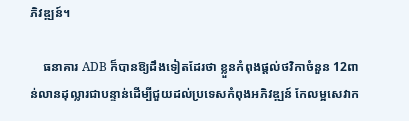ភិវឌ្ឍន៍។

    ធនាគារ ADB ក៏បានឱ្យដឹងទៀតដែរថា ខ្លួនកំពុងផ្តល់ថវិកាចំនួន 12ពាន់លានដុល្លារជាបន្ទាន់ដើម្បីជួយដល់ប្រទេសកំពុងអភិវឌ្ឍន៍ កែលម្អសេវាក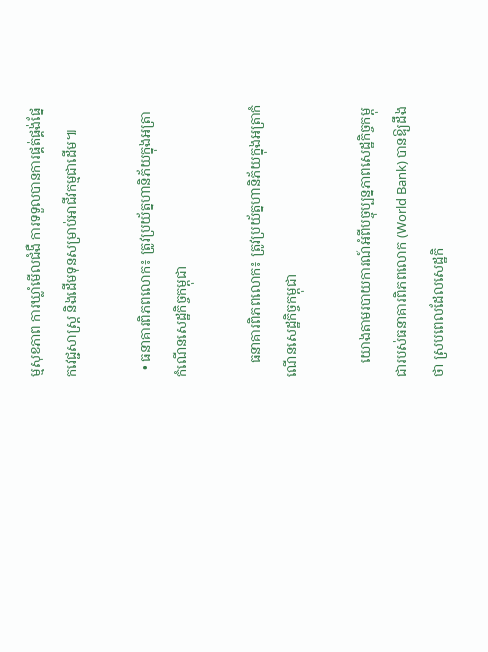ម្មសុខភាព ការឃ្លាំមើលជំងឺ ការទទួលបានការផ្គត់ផ្គង់ផ្នែកវេជ្ជសាស្ត្រ និងដើមទុនសម្រាប់អាជីវកម្មជាដើម៕

  • ធនាគារពិភពលោក៖ ត្រូវប្រយ័ត្នហានិភ័យក្នុងអត្រាកំណើនសេដ្ឋកិច្ចកម្ពុជា

    ធនាគារពិភពលោក៖ ត្រូវប្រយ័ត្នហានិភ័យក្នុងអត្រាកំណើនសេដ្ឋកិច្ចកម្ពុជា

    យោងតាមរបាយការណ៍អំពីបច្ចុប្បន្នភាពសេដ្ឋកិច្ចកម្ពុជារបស់ធនាគារពិភពលោក (World Bank) បានឱ្យដឹងថា ស្របពេលដែលសេដ្ឋកិ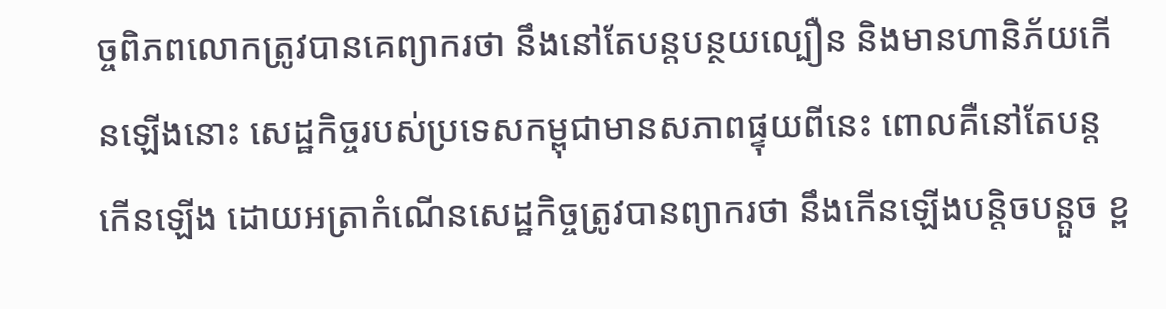ច្ចពិភពលោកត្រូវបានគេព្យាករថា នឹងនៅតែបន្តបន្ថយល្បឿន និងមានហានិភ័យកើនឡើងនោះ សេដ្ឋកិច្ចរបស់ប្រទេសកម្ពុជាមានសភាពផ្ទុយពីនេះ ពោលគឺនៅតែបន្តកើនឡើង ដោយអត្រាកំណើនសេដ្ឋកិច្ចត្រូវបានព្យាករថា នឹងកើនឡើងបន្តិចបន្តួច ខ្ព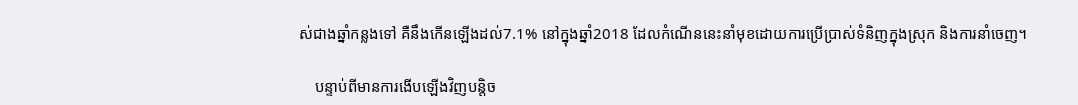ស់ជាងឆ្នាំកន្លងទៅ គឺនឹងកើនឡើងដល់7.1% នៅក្នុងឆ្នាំ2018 ដែលកំណើននេះនាំមុខដោយការប្រើប្រាស់ទំនិញក្នុងស្រុក និងការនាំចេញ។

    បន្ទាប់ពីមានការងើបឡើងវិញបន្តិច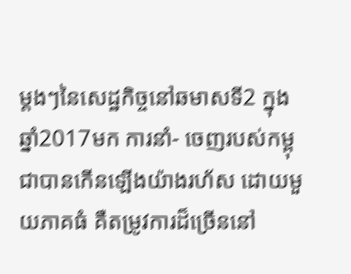ម្តងៗនៃសេដ្ឋកិច្ចនៅឆមាសទី2 ក្នុងឆ្នាំ2017មក ការនាំ- ចេញរបស់កម្ពុជាបានកើនឡើងយ៉ាងរហ័ស ដោយមួយភាគធំ គឺតម្រូវការដ៏ច្រើននៅ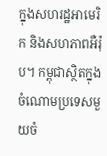ក្នុងសហរដ្ឋអាមេរិក និងសហភាពអឺរ៉ុប។ កម្ពុជាស្ថិតក្នុងចំណោមប្រទេសមួយចំ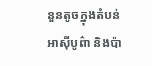នួនតូចក្នុងតំបន់អាស៊ីបូព៌ា និងប៉ា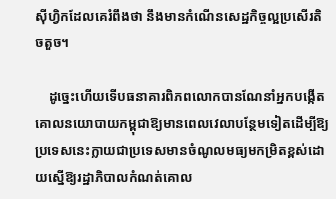ស៊ីហ្វិកដែលគេរំពឹងថា នឹងមានកំណើនសេដ្ឋកិច្ចល្អប្រសើរតិចតួច។

    ដូច្នេះហើយទើបធនាគារពិភពលោកបានណែនាំអ្នកបង្កើតគោលនយោបាយកម្ពុជាឱ្យមានពេលវេលាបន្ថែមទៀតដើម្បីឱ្យប្រទេសនេះក្លាយជាប្រទេសមានចំណូលមធ្យមកម្រិតខ្ពស់ដោយស្នើឱ្យរដ្ឋាភិបាលកំណត់គោល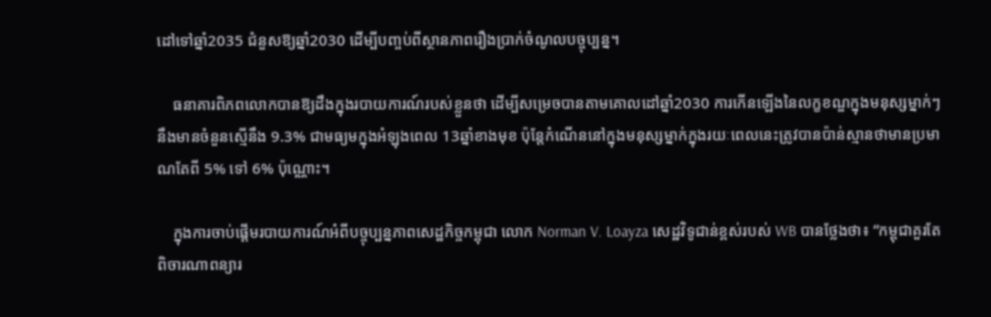ដៅទៅឆ្នាំ2035 ជំនួសឱ្យឆ្នាំ2030 ដើម្បីបញ្ចប់ពីស្ថានភាពរឿងប្រាក់ចំណូលបច្ចុប្បន្ន។

    ធនាគារពិភពលោកបានឱ្យដឹងក្នុងរបាយការណ៍របស់ខ្លួនថា ដើម្បីសម្រេចបានតាមគោលដៅឆ្នាំ2030 ការកើនឡើងនៃលក្ខខណ្ឌក្នុងមនុស្សម្នាក់ៗ នឹងមានចំនួនស្មើនឹង 9.3% ជាមធ្យមក្នុងអំឡុងពេល 13ឆ្នាំខាងមុខ ប៉ុន្តែកំណើននៅក្នុងមនុស្សម្នាក់ក្នុងរយៈពេលនេះត្រូវបានប៉ាន់ស្មានថាមានប្រមាណតែពី 5% ទៅ 6% ប៉ុណ្ណោះ។

    ក្នុងការចាប់ផ្តើមរបាយការណ៍អំពីបច្ចុប្បន្នភាពសេដ្ឋកិច្ចកម្ពុជា លោក Norman V. Loayza សេដ្ឋវិទូជាន់ខ្ពស់របស់ WB បានថ្លែងថា៖ “កម្ពុជាគួរតែពិចារណាពន្យារ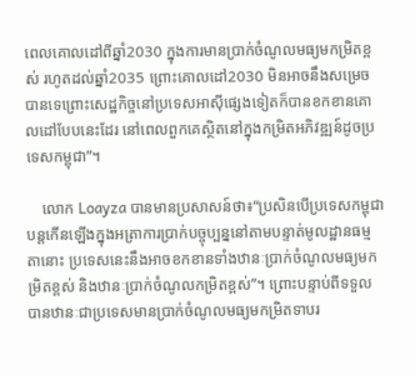ពេលគោលដៅពីឆ្នាំ2030 ក្នុងការមានប្រាក់ចំណូលមធ្យមកម្រិតខ្ពស់ រហូតដល់ឆ្នាំ2035 ព្រោះគោលដៅ2030 មិនអាចនឹងសម្រេចបានទេព្រោះសេដ្ឋកិច្ចនៅប្រទេសអាស៊ីផ្សេងទៀតក៏បានខកខានគោលដៅបែបនេះដែរ នៅពេលពួកគេស្ថិតនៅក្នុងកម្រិតអភិវឌ្ឍន៍ដូចប្រទេសកម្ពុជា”។

    លោក Loayza បានមានប្រសាសន៍ថា៖“ប្រសិនបើប្រទេសកម្ពុជាបន្តកើនឡើងក្នុងអត្រាការប្រាក់បច្ចុប្បន្ននៅតាមបន្ទាត់មូលដ្ឋានធម្មតានោះ ប្រទេសនេះនឹងអាចខកខានទាំងឋានៈប្រាក់ចំណូលមធ្យមកម្រិតខ្ពស់ និងឋានៈប្រាក់ចំណូលកម្រិតខ្ពស់”។ ព្រោះបន្ទាប់ពីទទួលបានឋានៈជាប្រទេសមានប្រាក់ចំណូលមធ្យមកម្រិតទាបរ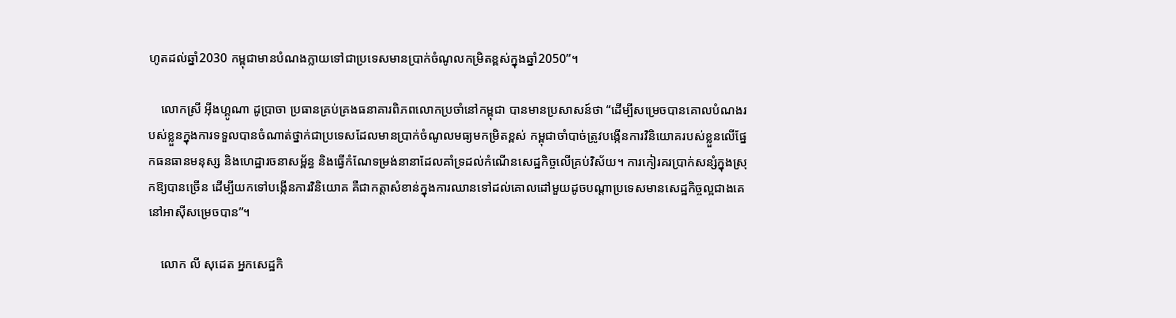ហូតដល់ឆ្នាំ2030 កម្ពុជាមានបំណងក្លាយទៅជាប្រទេសមានប្រាក់ចំណូលកម្រិតខ្ពស់ក្នុងឆ្នាំ2050”។

    លោកស្រី អុីងហ្គូណា ដូប្រាចា ប្រធានគ្រប់គ្រងធនាគារពិភពលោកប្រចាំនៅកម្ពុជា បានមានប្រសាសន៍ថា “ដើម្បីសម្រេចបានគោលបំណងរបស់ខ្លួនក្នុងការទទួលបានចំណាត់ថ្នាក់ជាប្រទេសដែលមានប្រាក់ចំណូលមធ្យមកម្រិតខ្ពស់ កម្ពុជាចាំបាច់ត្រូវបង្កើនការវិនិយោគរបស់ខ្លួនលើផ្នែកធនធានមនុស្ស និងហេដ្ឋារចនាសម្ព័ន្ធ និងធ្វើកំណែទម្រង់នានាដែលគាំទ្រដល់កំណើនសេដ្ឋកិច្ចលើគ្រប់វិស័យ។ ការកៀរគរប្រាក់សន្សំក្នុងស្រុកឱ្យបានច្រើន ដើម្បីយកទៅបង្កើនការវិនិយោគ គឺជាកត្តាសំខាន់ក្នុងការឈានទៅដល់គោលដៅមួយដូចបណ្តាប្រទេសមានសេដ្ឋកិច្ចល្អជាងគេនៅអាស៊ីសម្រេចបាន”។

    លោក លី សុដេត អ្នកសេដ្ឋកិ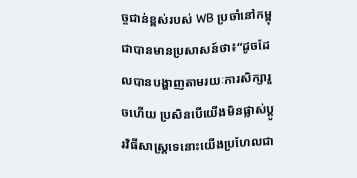ច្ចជាន់ខ្ពស់របស់ WB ប្រចាំនៅកម្ពុជាបានមានប្រសាសន៍ថា៖“ដូចដែលបានបង្ហាញតាមរយៈការសិក្សារួចហើយ ប្រសិនបើយើងមិនផ្លាស់ប្តូរវិធីសាស្ត្រទេនោះយើងប្រហែលជា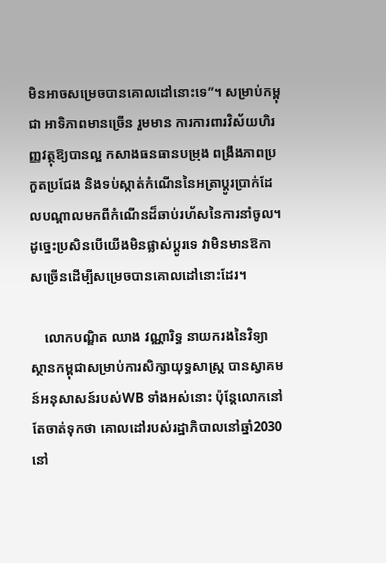មិនអាចសម្រេចបានគោលដៅនោះទេ”។ សម្រាប់កម្ពុជា អាទិភាពមានច្រើន រួមមាន ការការពារវិស័យហិរញ្ញវត្ថុឱ្យបានល្អ កសាងធនធានបម្រុង ពង្រឹងភាពប្រកួតប្រជែង និងទប់ស្កាត់កំណើននៃអត្រាប្តូរប្រាក់ដែលបណ្តាលមកពីកំណើនដ៏ឆាប់រហ័សនៃការនាំចូល។ ដូច្នេះប្រសិនបើយើងមិនផ្លាស់ប្តូរទេ វាមិនមានឱកាសច្រើនដើម្បីសម្រេចបានគោលដៅនោះដែរ។

    លោកបណ្ឌិត ឈាង វណ្ណារិទ្ធ នាយករងនៃវិទ្យាស្ថានកម្ពុជាសម្រាប់ការសិក្សាយុទ្ធសាស្ត្រ បានស្វាគមន៍អនុសាសន៍របស់WB ទាំងអស់នោះ ប៉ុន្តែលោកនៅតែចាត់ទុកថា គោលដៅរបស់រដ្ឋាភិបាលនៅឆ្នាំ2030 នៅ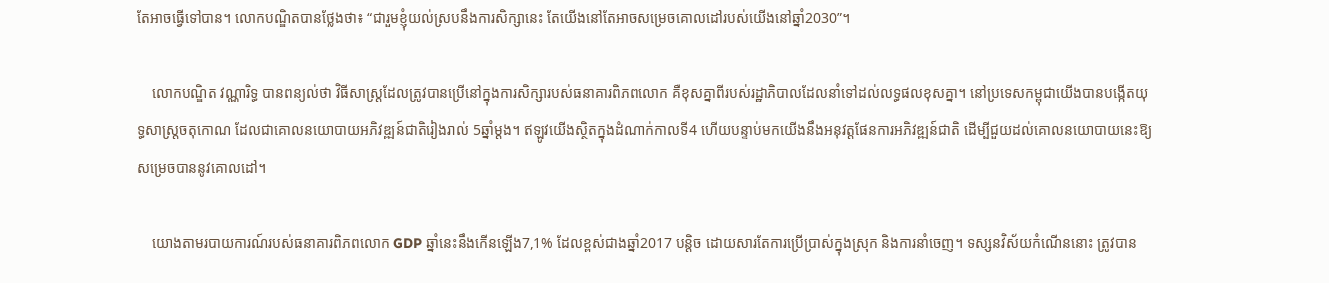តែអាចធ្វើទៅបាន។ លោកបណ្ឌិតបានថ្លែងថា៖ “ជារួមខ្ញុំយល់ស្របនឹងការសិក្សានេះ តែយើងនៅតែអាចសម្រេចគោលដៅរបស់យើងនៅឆ្នាំ2030”។

    លោកបណ្ឌិត វណ្ណារិទ្ធ បានពន្យល់ថា វិធីសាស្ត្រដែលត្រូវបានប្រើនៅក្នុងការសិក្សារបស់ធនាគារពិភពលោក គឺខុសគ្នាពីរបស់រដ្ឋាភិបាលដែលនាំទៅដល់លទ្ធផលខុសគ្នា។ នៅប្រទេសកម្ពុជាយើងបានបង្កើតយុទ្ធសាស្ត្រចតុកោណ ដែលជាគោលនយោបាយអភិវឌ្ឍន៍ជាតិរៀងរាល់ 5ឆ្នាំម្តង។ ឥឡូវយើងស្ថិតក្នុងដំណាក់កាលទី4 ហើយបន្ទាប់មកយើងនឹងអនុវត្តផែនការអភិវឌ្ឍន៍ជាតិ ដើម្បីជួយដល់គោលនយោបាយនេះឱ្យសម្រេចបាននូវគោលដៅ។

    យោងតាមរបាយការណ៍របស់ធនាគារពិភពលោក GDP ឆ្នាំនេះនឹងកើនឡើង7,1% ដែលខ្ពស់ជាងឆ្នាំ2017 បន្តិច ដោយសារតែការប្រើប្រាស់ក្នុងស្រុក និងការនាំចេញ។ ទស្សនវិស័យកំណើននោះ ត្រូវបាន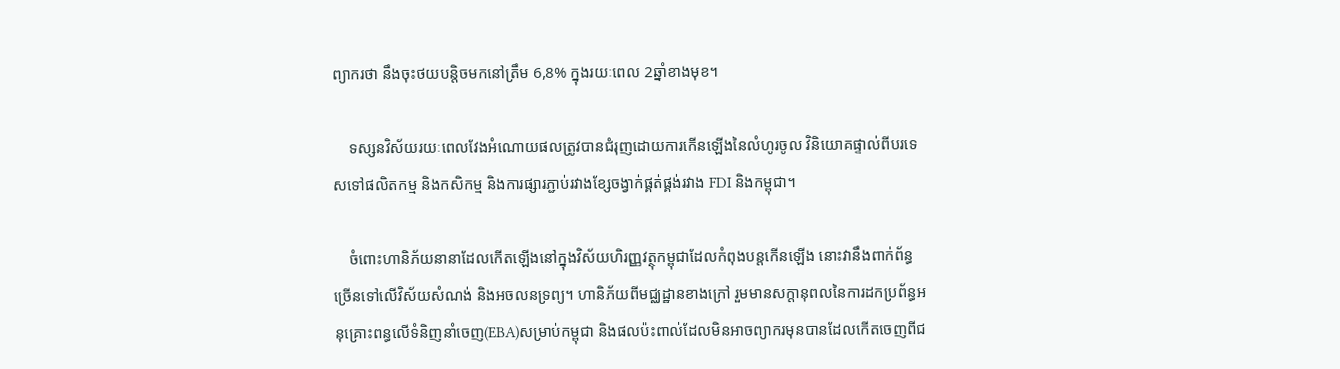ព្យាករថា នឹងចុះថយបន្តិចមកនៅត្រឹម 6,8% ក្នុងរយៈពេល 2ឆ្នាំខាងមុខ។

    ទស្សនវិស័យរយៈពេលវែងអំណោយផលត្រូវបានជំរុញដោយការកើនឡើងនៃលំហូរចូល វិនិយោគផ្ទាល់ពីបរទេសទៅផលិតកម្ម និងកសិកម្ម និងការផ្សារភ្ជាប់រវាងខ្សែចង្វាក់ផ្គត់ផ្គង់រវាង FDI និងកម្ពុជា។

    ចំពោះហានិភ័យនានាដែលកើតឡើងនៅក្នុងវិស័យហិរញ្ញវត្ថុកម្ពុជាដែលកំពុងបន្តកើនឡើង នោះវានឹងពាក់ព័ន្ធច្រើនទៅលើវិស័យសំណង់ និងអចលនទ្រព្យ។ ហានិភ័យពីមជ្ឈដ្ឋានខាងក្រៅ រួមមានសក្តានុពលនៃការដកប្រព័ន្ធអនុគ្រោះពន្ធលើទំនិញនាំចេញ(EBA)សម្រាប់កម្ពុជា និងផលប៉ះពាល់ដែលមិនអាចព្យាករមុនបានដែលកើតចេញពីជ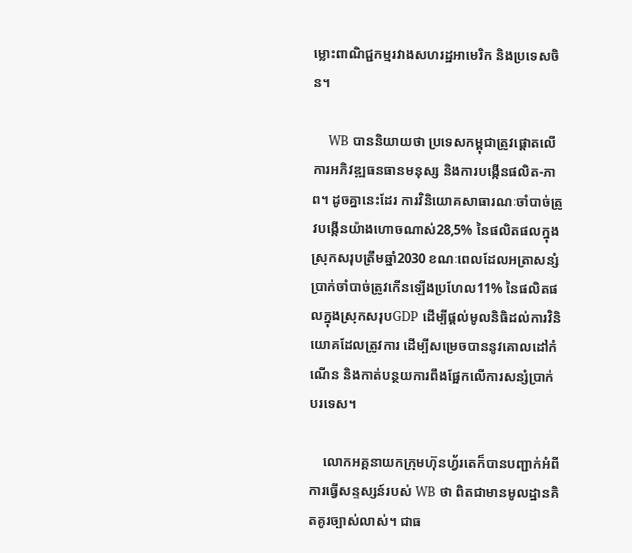ម្លោះពាណិជ្ជកម្មរវាងសហរដ្ឋអាមេរិក និងប្រទេសចិន។

    WB បាននិយាយថា ប្រទេសកម្ពុជាត្រូវផ្តោតលើការអភិវឌ្ឍធនធានមនុស្ស និងការបង្កើនផលិត-ភាព។ ដូចគ្នានេះដែរ ការវិនិយោគសាធារណៈចាំបាច់ត្រូវបង្កើនយ៉ាងហោចណាស់28,5% នៃផលិតផលក្នុងស្រុកសរុបត្រឹមឆ្នាំ2030 ខណៈពេលដែលអត្រាសន្សំប្រាក់ចាំបាច់ត្រូវកើនឡើងប្រហែល11% នៃផលិតផលក្នុងស្រុកសរុបGDP ដើម្បីផ្តល់មូលនិធិដល់ការវិនិយោគដែលត្រូវការ ដើម្បីសម្រេចបាននូវគោលដៅកំណើន និងកាត់បន្ថយការពឹងផ្អែកលើការសន្សំប្រាក់បរទេស។

    លោកអគ្គនាយកក្រុមហ៊ុនហ្វ័រតេក៏បានបញ្ជាក់អំពីការធ្វើសន្ទស្សន៍របស់ WB ថា ពិតជាមានមូលដ្ឋានគិតគូរច្បាស់លាស់។ ជាធ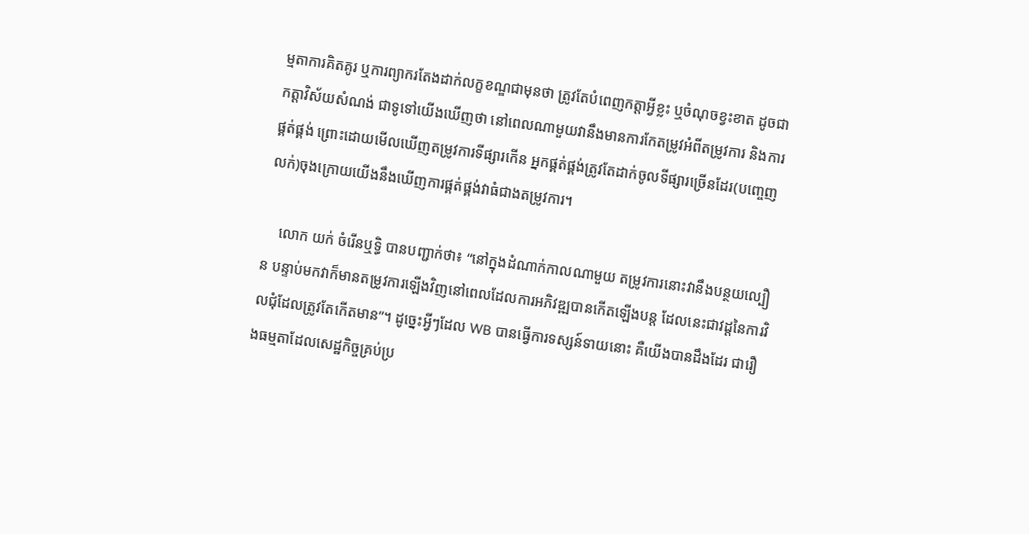ម្មតាការគិតគូរ ឬការព្យាករតែងដាក់លក្ខខណ្ឌជាមុនថា ត្រូវតែបំពេញកត្តាអ្វីខ្លះ ឬចំណុចខ្វះខាត ដូចជា កត្តាវិស័យសំណង់ ជាទូទៅយើងឃើញថា នៅពេលណាមួយវានឹងមានការកែតម្រូវអំពីតម្រូវការ និងការផ្គត់ផ្គង់ ព្រោះដោយមើលឃើញតម្រូវការទីផ្សារកើន អ្នកផ្គត់ផ្គង់ត្រូវតែដាក់ចូលទីផ្សារច្រើនដែរ(បញ្ចេញលក់)ចុងក្រោយយើងនឹងឃើញការផ្គត់ផ្គង់វាធំជាងតម្រូវការ។

    លោក យក់ ចំរើនឬទ្ធិ បានបញ្ជាក់ថា៖ “នៅក្នុងដំណាក់កាលណាមួយ តម្រូវការនោះវានឹងបន្ថយល្បឿន បន្ទាប់មកវាក៏មានតម្រូវការឡើងវិញនៅពេលដែលការអភិវឌ្ឍបានកើតឡើងបន្ត ដែលនេះជាវដ្តនៃការវិលជុំដែលត្រូវតែកើតមាន”។ ដូច្នេះអ្វីៗដែល WB បានធ្វើការទស្សន៍ទាយនោះ គឺយើងបានដឹងដែរ ជារឿងធម្មតាដែលសេដ្ឋកិច្ចគ្រប់ប្រ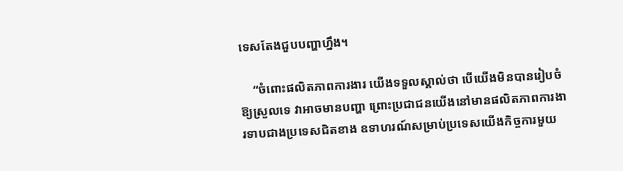ទេសតែងជួបបញ្ហាហ្នឹង។

    “ចំពោះផលិតភាពការងារ យើងទទួលស្គាល់ថា បើយើងមិនបានរៀបចំឱ្យស្រួលទេ វាអាចមានបញ្ហា ព្រោះប្រជាជនយើងនៅមានផលិតភាពការងារទាបជាងប្រទេសជិតខាង ឧទាហរណ៍សម្រាប់ប្រទេសយើងកិច្ចការមួយ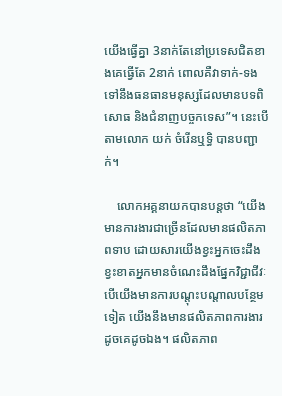យើងធ្វើគ្នា 3នាក់តែនៅប្រទេសជិតខាងគេធ្វើតែ 2នាក់ ពោលគឺវាទាក់-ទងទៅនឹងធនធានមនុស្សដែលមានបទពិសោធ និងជំនាញបច្ចកទេស”។ នេះបើតាមលោក យក់ ចំរើនឬទ្ធិ បានបញ្ជាក់។

    លោកអគ្គនាយកបានបន្តថា “យើងមានការងារជាច្រើនដែលមានផលិតភាពទាប ដោយសារយើងខ្វះអ្នកចេះដឹង ខ្វះខាតអ្នកមានចំណេះដឹងផ្នែកវិជ្ជាជីវៈ បើយើងមានការបណ្តុះបណ្តាលបន្ថែមទៀត យើងនឹងមានផលិតភាពការងារដូចគេដូចឯង។ ផលិតភាព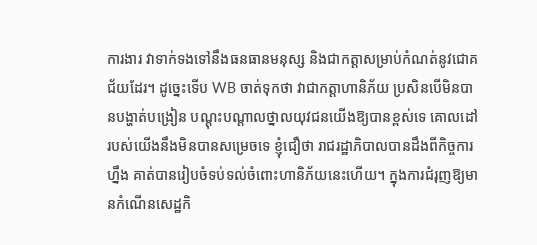ការងារ វាទាក់ទងទៅនឹងធនធានមនុស្ស និងជាកត្តាសម្រាប់កំណត់នូវជោគជ័យដែរ។ ដូច្នេះទើប WB ចាត់ទុកថា វាជាកត្តាហានិភ័យ ប្រសិនបើមិនបានបង្ហាត់បង្រៀន បណ្តុះបណ្តាលថ្នាលយុវជនយើងឱ្យបានខ្ពស់ទេ គោលដៅរបស់យើងនឹងមិនបានសម្រេចទេ ខ្ញុំជឿថា រាជរដ្ឋាភិបាលបានដឹងពីកិច្ចការហ្នឹង គាត់បានរៀបចំទប់ទល់ចំពោះហានិភ័យនេះហើយ។ ក្នុងការជំរុញឱ្យមានកំណើនសេដ្ឋកិ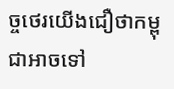ច្ចថេរយើងជឿថាកម្ពុជាអាចទៅ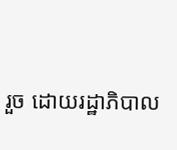រួច ដោយរដ្ឋាភិបាល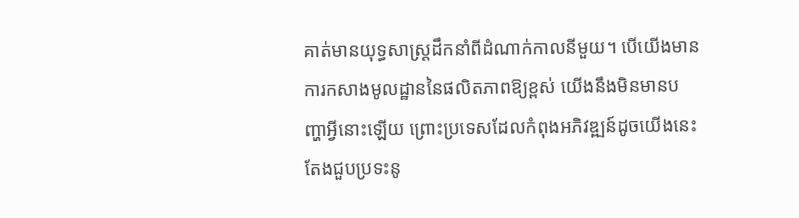គាត់មានយុទ្ធសាស្ត្រដឹកនាំពីដំណាក់កាលនីមួយ។ បើយើងមានការកសាងមូលដ្ឋាននៃផលិតភាពឱ្យខ្ពស់ យើងនឹងមិនមានបញ្ហាអ្វីនោះឡើយ ព្រោះប្រទេសដែលកំពុងអភិវឌ្ឍន៍ដូចយើងនេះតែងជួបប្រទះនូ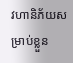វហានិភ័យសម្រាប់ខ្លួន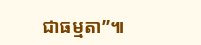ជាធម្មតា”៕